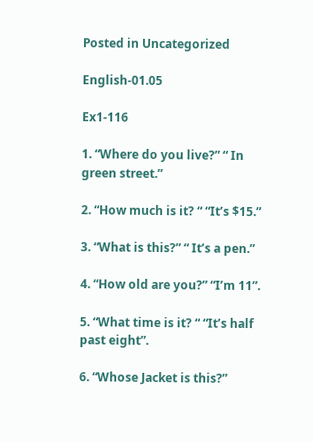Posted in Uncategorized

English-01.05

Ex1-116

1. “Where do you live?” “ In green street.”

2. “How much is it? “ “It’s $15.”

3. “What is this?” “ It’s a pen.”

4. “How old are you?” “I’m 11”.

5. “What time is it? “ “It’s half past eight”.

6. “Whose Jacket is this?”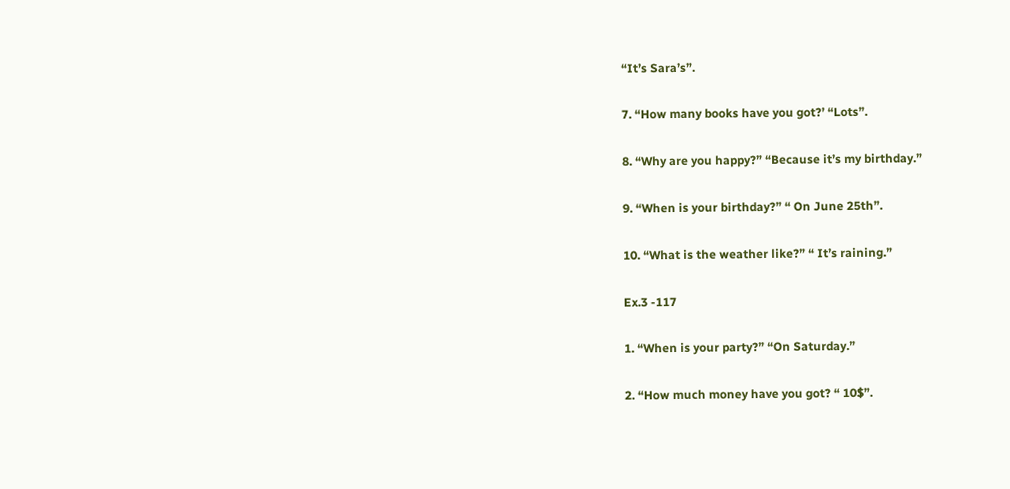“It’s Sara’s”.

7. “How many books have you got?’ “Lots”.

8. “Why are you happy?” “Because it’s my birthday.”

9. “When is your birthday?” “ On June 25th”.

10. “What is the weather like?” “ It’s raining.”

Ex.3 -117

1. “When is your party?” “On Saturday.”

2. “How much money have you got? “ 10$”.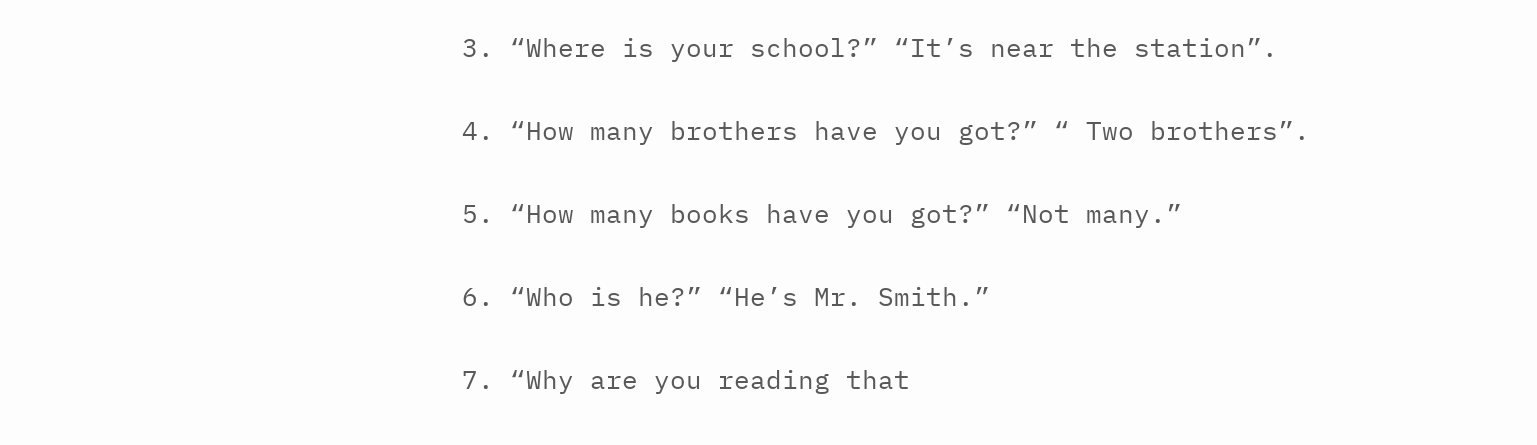3. “Where is your school?” “It’s near the station”.

4. “How many brothers have you got?” “ Two brothers”.

5. “How many books have you got?” “Not many.”

6. “Who is he?” “He’s Mr. Smith.”

7. “Why are you reading that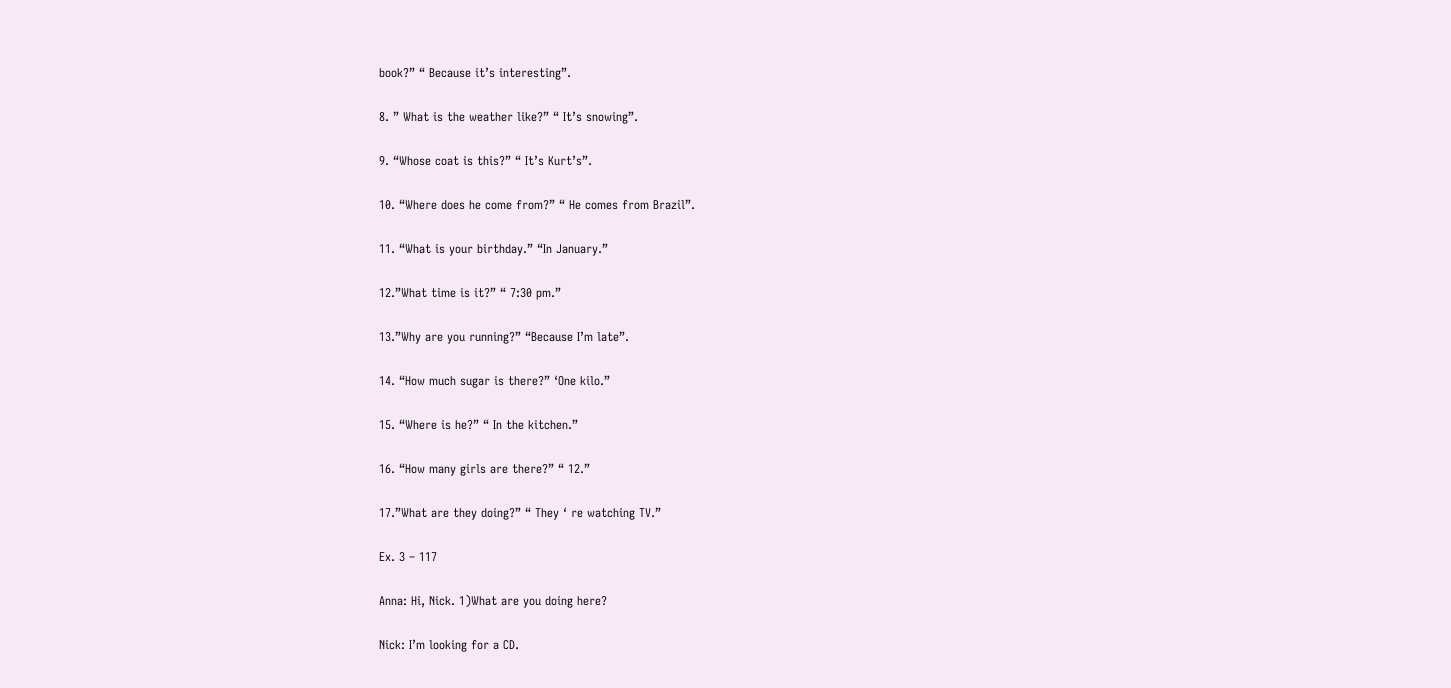book?” “ Because it’s interesting”.

8. ” What is the weather like?” “ It’s snowing”.

9. “Whose coat is this?” “ It’s Kurt’s”.

10. “Where does he come from?” “ He comes from Brazil”.

11. “What is your birthday.” “In January.”

12.”What time is it?” “ 7:30 pm.”

13.”Why are you running?” “Because I’m late”.

14. “How much sugar is there?” ‘One kilo.”

15. “Where is he?” “ In the kitchen.”

16. “How many girls are there?” “ 12.”

17.”What are they doing?” “ They ‘ re watching TV.”

Ex. 3 – 117

Anna: Hi, Nick. 1)What are you doing here?

Nick: I’m looking for a CD.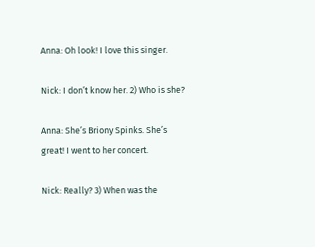Anna: Oh look! I love this singer.

Nick: I don’t know her. 2) Who is she?

Anna: She’s Briony Spinks. She’s great! I went to her concert.

Nick: Really? 3) When was the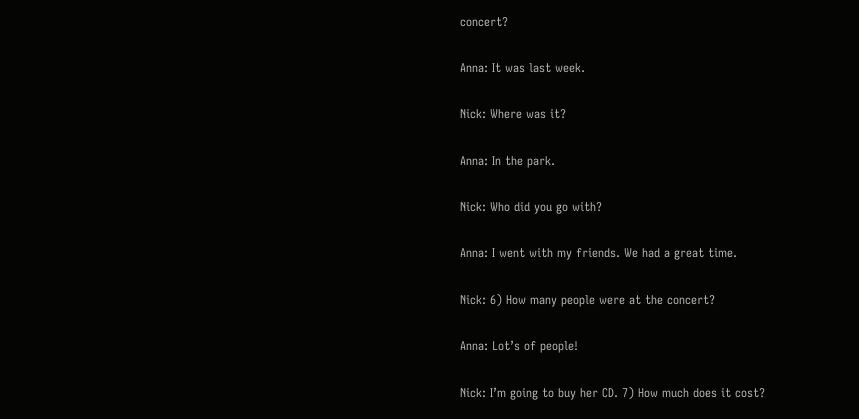concert?

Anna: It was last week.

Nick: Where was it?

Anna: In the park.

Nick: Who did you go with?

Anna: I went with my friends. We had a great time.

Nick: 6) How many people were at the concert?

Anna: Lot’s of people!

Nick: I’m going to buy her CD. 7) How much does it cost?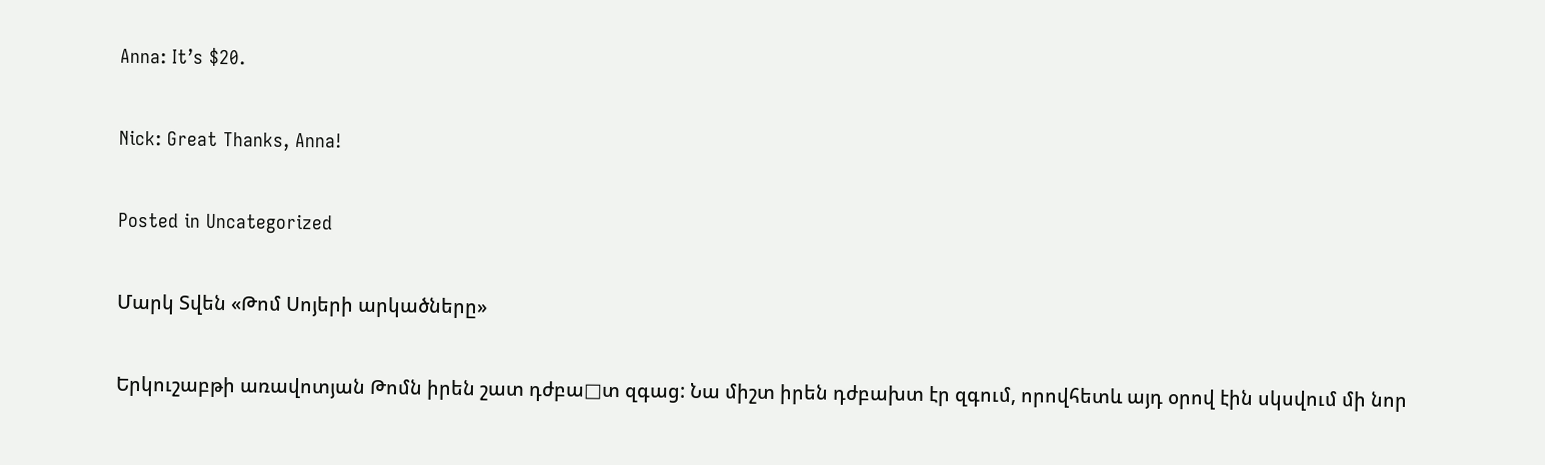Anna: It’s $20.

Nick: Great Thanks, Anna!

Posted in Uncategorized

Մարկ Տվեն «Թոմ Սոյերի արկածները»

Երկուշաբթի առավոտյան Թոմն իրեն շատ դժբա□տ զգաց: Նա միշտ իրեն դժբախտ էր զգում, որովհետև այդ օրով էին սկսվում մի նոր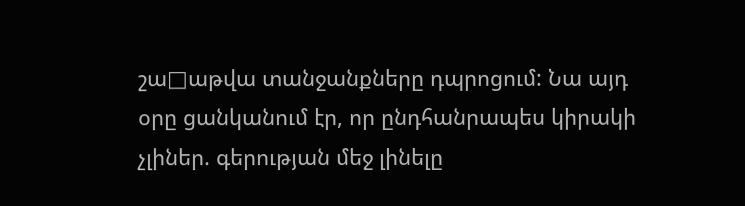շա□աթվա տանջանքները դպրոցում: Նա այդ օրը ցանկանում էր, որ ընդհանրապես կիրակի չլիներ. գերության մեջ լինելը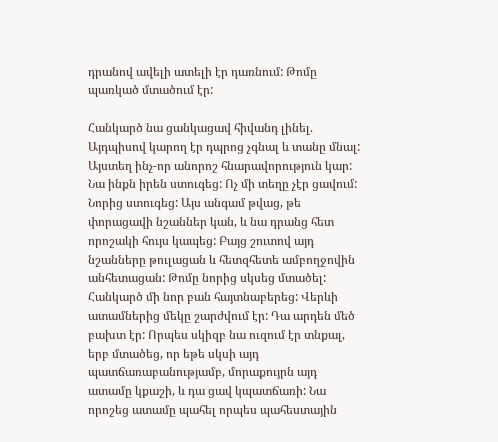դրանով ավելի ատելի էր դառնում: Թոմը պառկած մտածում էր:

Հանկարծ նա ցանկացավ հիվանդ լինել. Այդպիսով կարող էր դպրոց չգնալ և տանը մնալ: Այստեղ ինչ-որ անորոշ հնարավորություն կար: Նա ինքն իրեն ստուգեց: Ոչ մի տեղը չէր ցավում: Նորից ստուգեց: Այս անգամ թվաց, թե փորացավի նշաններ կան, և նա դրանց հետ որոշակի հույս կապեց: Բայց շուտով այդ նշանները թուլացան և հետզհետե ամբողջովին անհետացան: Թոմը նորից սկսեց մտածել: Հանկարծ մի նոր բան հայտնաբերեց: Վերևի ատամներից մեկը շարժվում էր: Դա արդեն մեծ բախտ էր: Որպես սկիզբ նա ուզում էր տնքալ, երբ մտածեց, որ եթե սկսի այդ պատճառաբանությամբ, մորաքույրն այդ ատամը կքաշի, և դա ցավ կպատճառի: Նա որոշեց ատամը պահել որպես պահեստային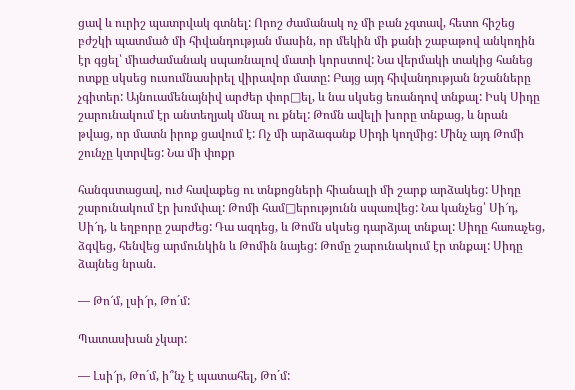ցավ և ուրիշ պատրվակ գտնել: Որոշ ժամանակ ոչ մի բան չգտավ, հետո հիշեց բժշկի պատմած մի հիվանդության մասին, որ մեկին մի քանի շաբաթով անկողին էր գցել՝ միաժամանակ սպառնալով մատի կորստով: Նա վերմակի տակից հանեց ոտքը սկսեց ուսումնասիրել վիրավոր մատը: Բայց այդ հիվանդության նշանները չգիտեր: Այնուամենայնիվ արժեր փոր□ել, և նա սկսեց եռանդով տնքալ: Իսկ Սիդը շարունակում էր անտեղյակ մնալ ու քնել: Թոմն ավելի խորը տնքաց, և նրան թվաց, որ մատն իրոք ցավում է: Ոչ մի արձագանք Սիդի կողմից: Մինչ այդ Թոմի շունչը կտրվեց: Նա մի փոքր

հանգստացավ, ուժ հավաքեց ու տնքոցների հիանալի մի շարք արձակեց: Սիդը շարունակում էր խռմփալ: Թոմի համ□երությունն սպառվեց: Նա կանչեց՝ Սի՜դ, Սի՜դ, և եղբորը շարժեց: Դա ազդեց, և Թոմն սկսեց դարձյալ տնքալ: Սիդը հառաչեց, ձգվեց, հենվեց արմունկին և Թոմին նայեց: Թոմը շարունակում էր տնքալ: Սիդը ձայնեց նրան.

— Թո՜մ, լսի՜ր, Թո´մ:

Պատասխան չկար:

— Լսի՜ր, Թո´մ, ի՞նչ է պատահել, Թո´մ: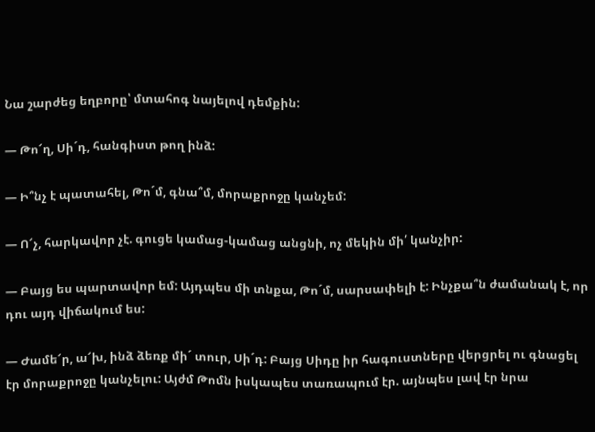Նա շարժեց եղբորը՝ մտահոգ նայելով դեմքին:

— Թո՜ղ, Սի´դ, հանգիստ թող ինձ:

— Ի՞նչ է պատահել, Թո´մ, գնա՞մ, մորաքրոջը կանչեմ:

— Ո՜չ, հարկավոր չէ. գուցե կամաց-կամաց անցնի, ոչ մեկին մի՛ կանչիր:

— Բայց ես պարտավոր եմ: Այդպես մի տնքա, Թո´մ, սարսափելի է: Ինչքա՞ն ժամանակ է, որ դու այդ վիճակում ես:

— Ժամե՜ր, ա՜խ, ինձ ձեռք մի´ տուր, Սի´դ: Բայց Սիդը իր հագուստները վերցրել ու գնացել էր մորաքրոջը կանչելու: Այժմ Թոմն իսկապես տառապում էր. այնպես լավ էր նրա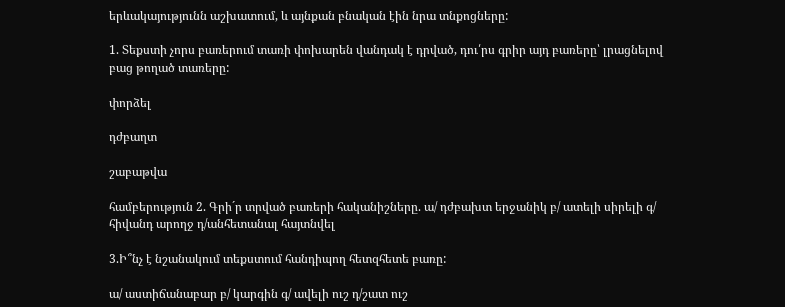երևակայությունն աշխատում, և այնքան բնական էին նրա տնքոցները:

1. Տեքստի չորս բառերում տառի փոխարեն վանդակ է դրված, դու՛րս գրիր այդ բառերը՝ լրացնելով բաց թողած տառերը:

փորձել

դժբաղտ

շաբաթվա

համբերություն 2. Գրի´ր տրված բառերի հականիշները. ա/ դժբախտ երջանիկ բ/ ատելի սիրելի գ/ հիվանդ արողջ դ/անհետանալ հայտնվել

3.Ի՞նչ է նշանակում տեքստում հանդիպող հետզհետե բառը:

ա/ աստիճանաբար բ/ կարգին գ/ ավելի ուշ դ/շատ ուշ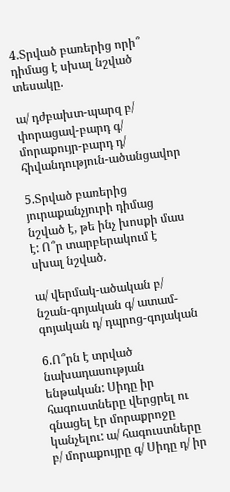4.Տրված բառերից որի՞ դիմաց է սխալ նշված տեսակը.

ա/ դժբախտ-պարզ բ/ փորացավ-բարդ գ/ մորաքույր-բարդ դ/ հիվանդություն-ածանցավոր

5.Տրված բառերից յուրաքանչյուրի դիմաց նշված է, թե ինչ խոսքի մաս է: Ո՞ր տարբերակում է սխալ նշված.

ա/ վերմակ-ածական բ/ նշան-գոյական գ/ ատամ-գոյական դ/ դպրոց-գոյական

6.Ո՞րն է տրված նախադասության ենթական: Սիդը իր հագուստները վերցրել ու գնացել էր մորաքրոջը կանչելու: ա/ հագուստները բ/ մորաքույրը գ/ Սիդը դ/ իր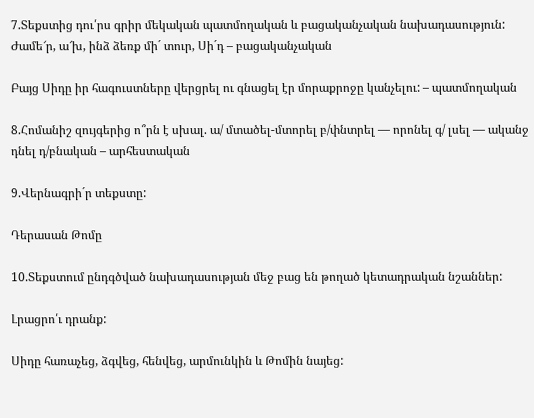7.Տեքստից դու՛րս գրիր մեկական պատմողական և բացականչական նախադասություն: Ժամե՜ր, ա՜խ, ինձ ձեռք մի´ տուր, Սի´դ – բացականչական

Բայց Սիդը իր հագուստները վերցրել ու գնացել էր մորաքրոջը կանչելու: – պատմողական

8.Հոմանիշ զույգերից ո՞րն է սխալ. ա/ մտածել-մտորել բ/փնտրել — որոնել գ/ լսել — ականջ դնել դ/բնական – արհեստական

9.Վերնագրի´ր տեքստը:

Դերասան Թոմը

10.Տեքստում ընդգծված նախադասության մեջ բաց են թողած կետադրական նշաններ:

Լրացրո՛ւ դրանք:

Սիդը հառաչեց, ձգվեց, հենվեց, արմունկին և Թոմին նայեց: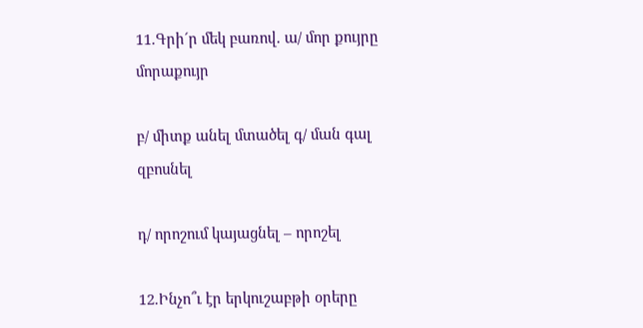11.Գրի´ր մեկ բառով. ա/ մոր քույրը մորաքույր

բ/ միտք անել մտածել գ/ ման գալ զբոսնել

դ/ որոշում կայացնել – որոշել

12.Ինչո՞ւ էր երկուշաբթի օրերը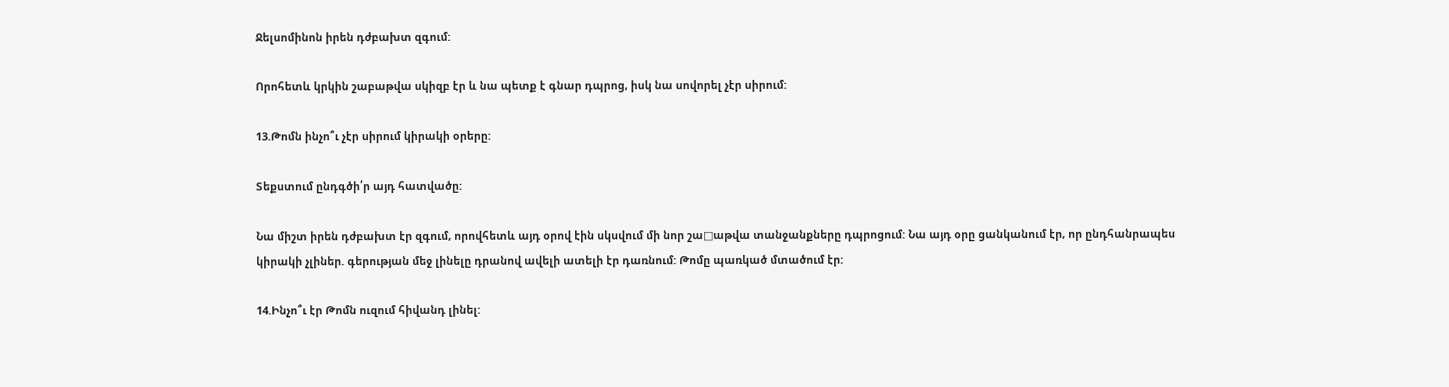Ջելսոմինոն իրեն դժբախտ զգում:

Որոհետև կրկին շաբաթվա սկիզբ էր և նա պետք է գնար դպրոց, իսկ նա սովորել չէր սիրում:

13.Թոմն ինչո՞ւ չէր սիրում կիրակի օրերը:

Տեքստում ընդգծի՛ր այդ հատվածը:

Նա միշտ իրեն դժբախտ էր զգում, որովհետև այդ օրով էին սկսվում մի նոր շա□աթվա տանջանքները դպրոցում: Նա այդ օրը ցանկանում էր, որ ընդհանրապես կիրակի չլիներ. գերության մեջ լինելը դրանով ավելի ատելի էր դառնում: Թոմը պառկած մտածում էր:

14.Ինչո՞ւ էր Թոմն ուզում հիվանդ լինել: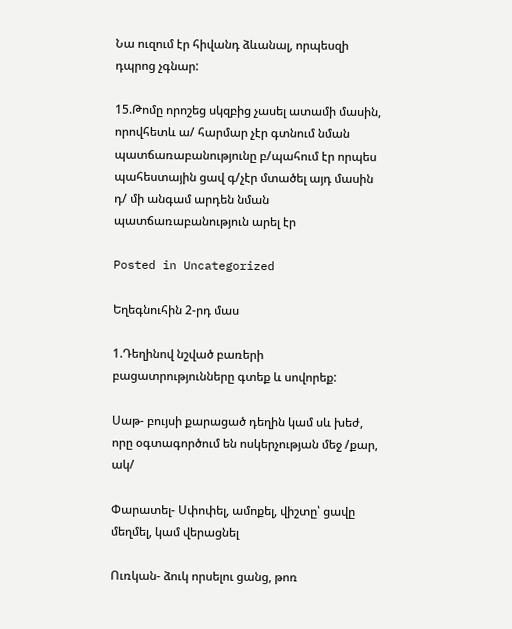Նա ուզում էր հիվանդ ձևանալ, որպեսզի դպրոց չգնար:

15.Թոմը որոշեց սկզբից չասել ատամի մասին, որովհետև ա/ հարմար չէր գտնում նման պատճառաբանությունը բ/պահում էր որպես պահեստային ցավ գ/չէր մտածել այդ մասին դ/ մի անգամ արդեն նման պատճառաբանություն արել էր

Posted in Uncategorized

Եղեգնուհին 2-րդ մաս

1.Դեղինով նշված բառերի բացատրությունները գտեք և սովորեք:

Սաթ- բույսի քարացած դեղին կամ սև խեժ, որը օգտագործում են ոսկերչության մեջ /քար, ակ/

Փարատել- Սփոփել, ամոքել, վիշտը՝ ցավը մեղմել, կամ վերացնել

Ուռկան- ձուկ որսելու ցանց, թոռ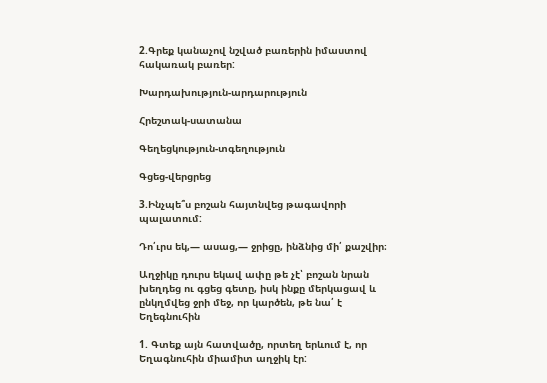2.Գրեք կանաչով նշված բառերին իմաստով հակառակ բառեր:

Խարդախություն-արդարություն

Հրեշտակ-սատանա

Գեղեցկություն-տգեղություն

Գցեց-վերցրեց

3.Ինչպե՞ս բոշան հայտնվեց թագավորի պալատում:

Դո՛ւրս եկ,― ասաց,― ջրիցը, ինձնից մի՛ քաշվիր։

Աղջիկը դուրս եկավ ափը թե չէ՝ բոշան նրան խեղդեց ու գցեց գետը, իսկ ինքը մերկացավ և ընկղմվեց ջրի մեջ, որ կարծեն, թե նա՛ է Եղեգնուհին

1. Գտեք այն հատվածը, որտեղ երևում է, որ Եղագնուհին միամիտ աղջիկ էր: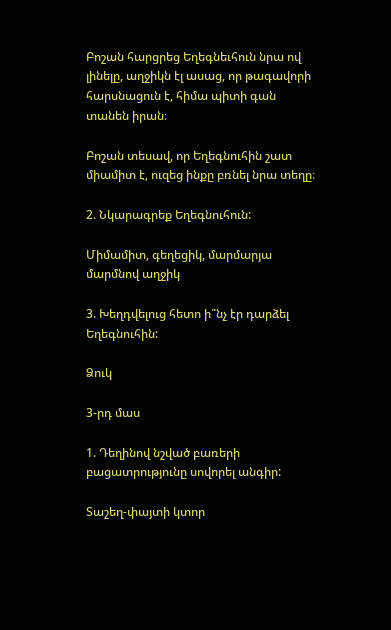Բոշան հարցրեց Եղեգնեւհուն նրա ով լինելը, աղջիկն էլ ասաց, որ թագավորի հարսնացուն է, հիմա պիտի գան տանեն իրան։

Բոշան տեսավ, որ Եղեգնուհին շատ միամիտ է, ուզեց ինքը բռնել նրա տեղը։

2. Նկարագրեք Եղեգնուհուն:

Միմամիտ, գեղեցիկ, մարմարյա մարմնով աղջիկ

3. Խեղդվելուց հետո ի՞նչ էր դարձել Եղեգնուհին:

Ձուկ

3-րդ մաս

1. Դեղինով նշված բառերի բացատրությունը սովորել անգիր:

Տաշեղ-փայտի կտոր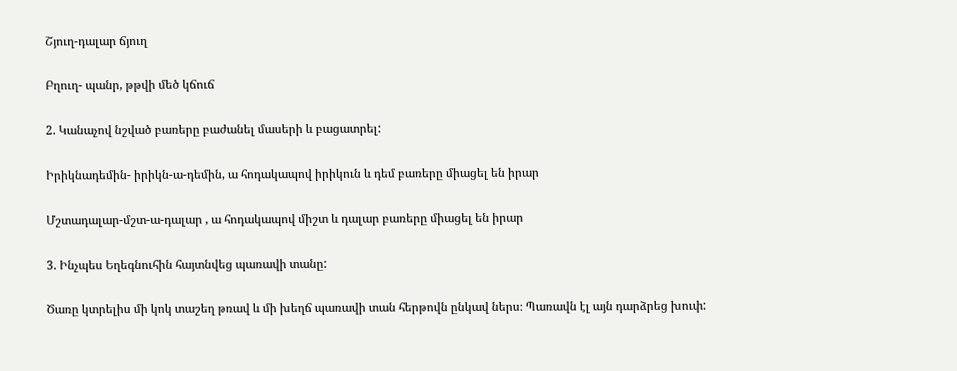Շյուղ-դալար ճյուղ

Բղուղ- պանր, թթվի մեծ կճուճ

2. Կանաչով նշված բառերը բաժանել մասերի և բացատրել:

Իրիկնադեմին- իրիկն-ա-դեմին, ա հոդակապով իրիկուն և դեմ բառերը միացել են իրար

Մշտադալար-մշտ-ա-դալար , ա հոդակապով միշտ և դալար բառերը միացել են իրար

3. Ինչպես Եղեգնուհին հայտնվեց պառավի տանը:

Ծառը կտրելիս մի կոկ տաշեղ թռավ և մի խեղճ պառավի տան հերթովն ընկավ ներս։ Պառավն էլ այն դարձրեց խուփ: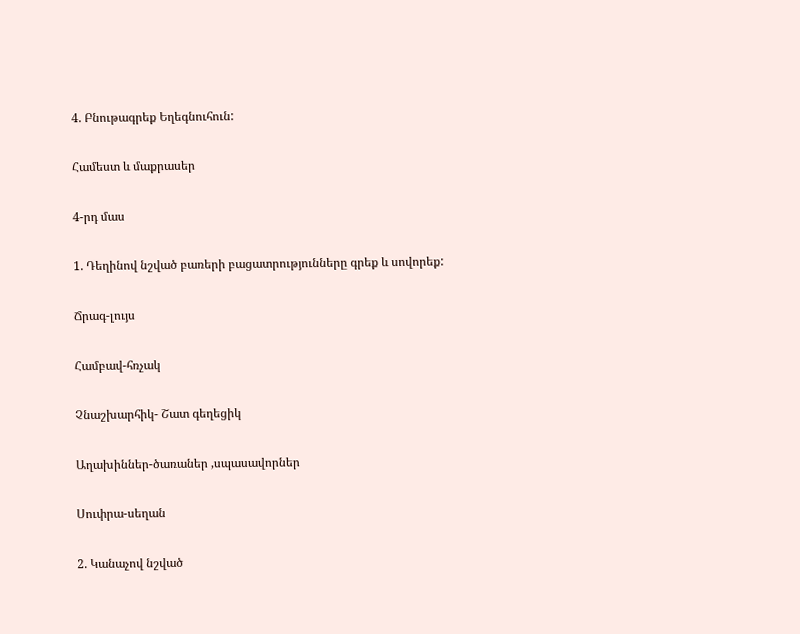4. Բնութագրեք Եղեգնուհուն:

Համեստ և մաքրասեր

4-րդ մաս

1. Դեղինով նշված բառերի բացատրությունները գրեք և սովորեք:

Ճրագ-լույս

Համբավ-հռչակ

Չնաշխարհիկ- Շատ գեղեցիկ

Աղախիններ-ծառաներ ,սպասավորներ

Սուփրա-սեղան

2. Կանաչով նշված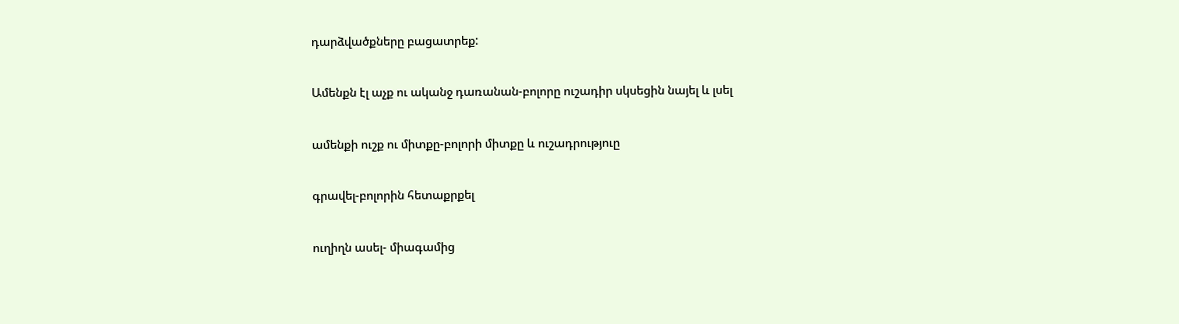դարձվածքները բացատրեք:

Ամենքն էլ աչք ու ականջ դառանան-բոլորը ուշադիր սկսեցին նայել և լսել

ամենքի ուշք ու միտքը-բոլորի միտքը և ուշադրություը

գրավել-բոլորին հետաքրքել

ուղիղն ասել- միագամից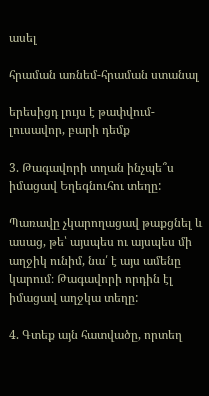ասել

հրաման առնեմ-հրաման ստանալ

երեսիցդ լույս է թափվում-լուսավոր, բարի դեմք

3. Թագավորի տղան ինչպե՞ս իմացավ Եղեգնուհու տեղը:

Պառավը չկարողացավ թաքցնել և ասաց, թե՝ այսպես ու այսպես մի աղջիկ ունիմ, նա՛ է այս ամենը կարում։ Թագավորի որդին էլ իմացավ աղջկա տեղը:

4. Գտեք այն հատվածը, որտեղ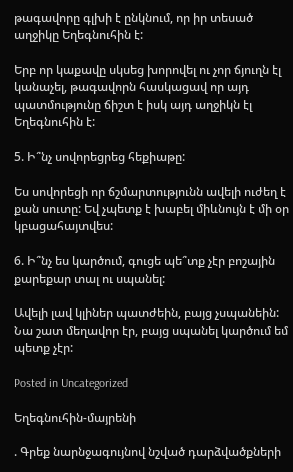թագավորը գլխի է ընկնում, որ իր տեսած աղջիկը Եղեգնուհին է:

Երբ որ կաքավը սկսեց խորովել ու չոր ճյուղն էլ կանաչել, թագավորն հասկացավ որ այդ պատմությունը ճիշտ է իսկ այդ աղջիկն էլ Եղեգնուհին է:

5. Ի՞նչ սովորեցրեց հեքիաթը:

Ես սովորեցի որ ճշմարտությունն ավելի ուժեղ է քան սուտը: Եվ չպետք է խաբել միևնույն է մի օր կբացահայտվես:

6. Ի՞նչ ես կարծում, գուցե պե՞տք չէր բոշային քարեքար տալ ու սպանել:

Ավելի լավ կլիներ պատժեին, բայց չսպանեին: Նա շատ մեղավոր էր, բայց սպանել կարծում եմ պետք չէր:

Posted in Uncategorized

Եղեգնուհին-մայրենի

. Գրեք նարնջագույնով նշված դարձվածքների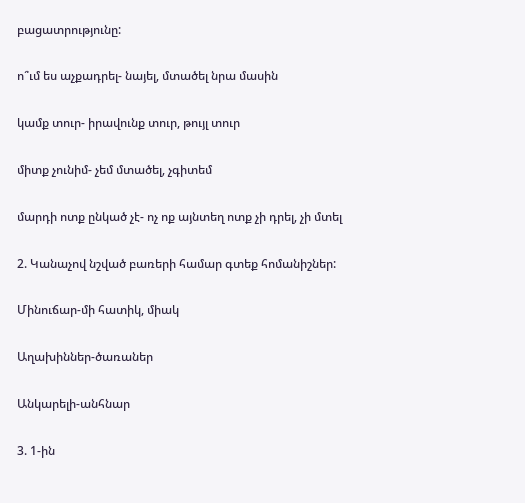բացատրությունը:

ո՞ւմ ես աչքադրել- նայել, մտածել նրա մասին

կամք տուր- իրավունք տուր, թույլ տուր

միտք չունիմ- չեմ մտածել, չգիտեմ

մարդի ոտք ընկած չէ- ոչ ոք այնտեղ ոտք չի դրել, չի մտել

2. Կանաչով նշված բառերի համար գտեք հոմանիշներ:

Մինուճար-մի հատիկ, միակ

Աղախիններ-ծառաներ

Անկարելի-անհնար

3. 1-ին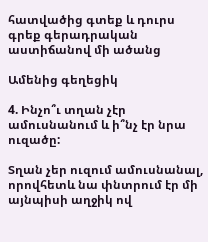հատվածից գտեք և դուրս գրեք գերադրական աստիճանով մի ածանց

Ամենից գեղեցիկ

4. Ինչո՞ւ տղան չէր ամուսնանում և ի՞նչ էր նրա ուզածը:

Տղան չեր ուզում ամուսնանալ, որովհետև նա փնտրում էր մի այնպիսի աղջիկ ով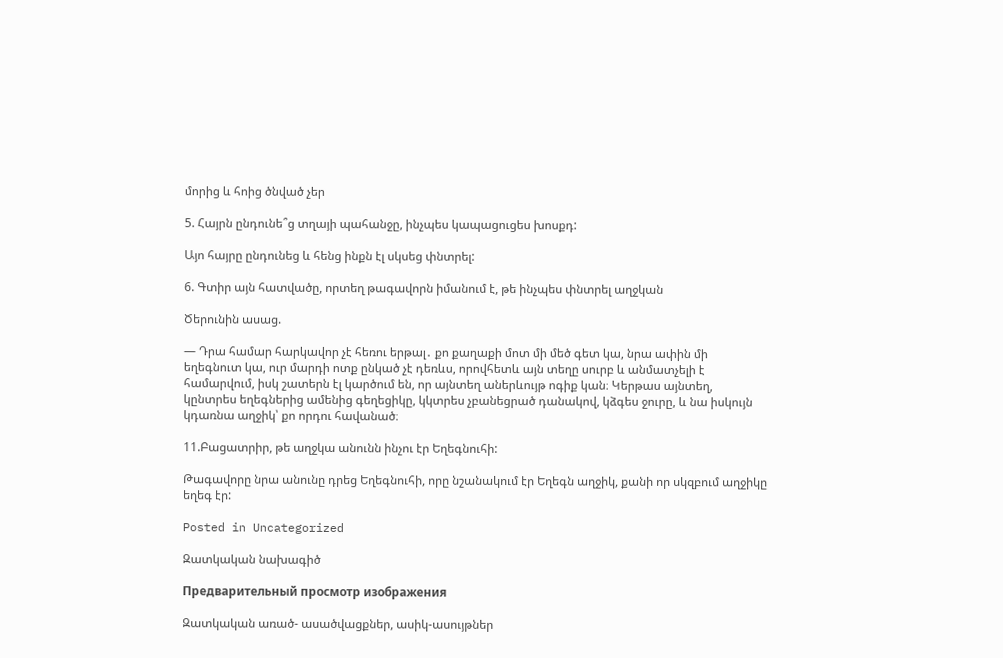մորից և հոից ծնված չեր

5. Հայրն ընդունե՞ց տղայի պահանջը, ինչպես կապացուցես խոսքդ:

Այո հայրը ընդունեց և հենց ինքն էլ սկսեց փնտրել:

6. Գտիր այն հատվածը, որտեղ թագավորն իմանում է, թե ինչպես փնտրել աղջկան

Ծերունին ասաց.

― Դրա համար հարկավոր չէ հեռու երթալ․ քո քաղաքի մոտ մի մեծ գետ կա, նրա ափին մի եղեգնուտ կա, ուր մարդի ոտք ընկած չէ դեռևս, որովհետև այն տեղը սուրբ և անմատչելի է համարվում, իսկ շատերն էլ կարծում են, որ այնտեղ աներևույթ ոգիք կան։ Կերթաս այնտեղ, կընտրես եղեգներից ամենից գեղեցիկը, կկտրես չբանեցրած դանակով, կձգես ջուրը, և նա իսկույն կդառնա աղջիկ՝ քո որդու հավանած։

11.Բացատրիր, թե աղջկա անունն ինչու էր Եղեգնուհի:

Թագավորը նրա անունը դրեց Եղեգնուհի, որը նշանակում էր Եղեգն աղջիկ, քանի որ սկզբում աղջիկը եղեգ էր:

Posted in Uncategorized

Զատկական նախագիծ

Предварительный просмотр изображения

Զատկական առած- ասածվացքներ, ասիկ-ասույթներ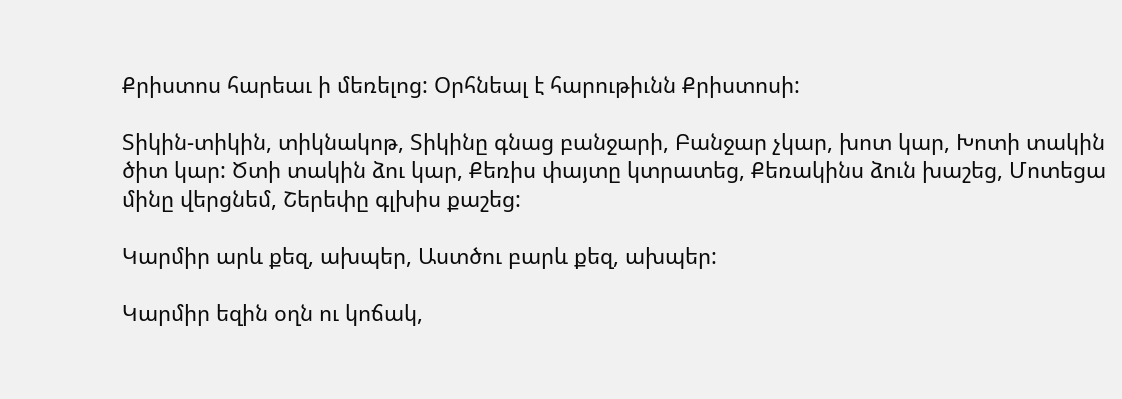Քրիստոս հարեաւ ի մեռելոց: Օրհնեալ է հարութիւնն Քրիստոսի:

Տիկին-տիկին, տիկնակոթ, Տիկինը գնաց բանջարի, Բանջար չկար, խոտ կար, Խոտի տակին ծիտ կար: Ծտի տակին ձու կար, Քեռիս փայտը կտրատեց, Քեռակինս ձուն խաշեց, Մոտեցա մինը վերցնեմ, Շերեփը գլխիս քաշեց:

Կարմիր արև քեզ, ախպեր, Աստծու բարև քեզ, ախպեր:

Կարմիր եզին օղն ու կոճակ,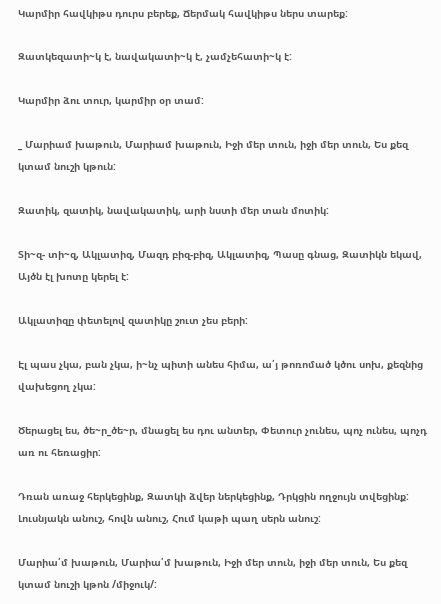Կարմիր հավկիթս դուրս բերեք, Ճերմակ հավկիթս ներս տարեք:

Զատկեզատի~կ է, նավակատի~կ է, չամչեհատի~կ է:

Կարմիր ձու տուր, կարմիր օր տամ:

_ Մարիամ խաթուն, Մարիամ խաթուն, Իջի մեր տուն, իջի մեր տուն, Ես քեզ կտամ նուշի կթուն:

Զատիկ, զատիկ, նավակատիկ, արի նստի մեր տան մոտիկ:

Տի~զ- տի~զ, Ակլատիզ, Մազդ բիզ-բիզ, Ակլատիզ, Պասը գնաց, Զատիկն եկավ, Այծն էլ խոտը կերել է:

Ակլատիզը փետելով զատիկը շուտ չես բերի:

Էլ պաս չկա, բան չկա, ի~նչ պիտի անես հիմա, ա՛յ թոռոմած կծու սոխ, քեզնից վախեցող չկա:

Ծերացել ես, ծե~ր_ծե~ր, մնացել ես դու անտեր, Փետուր չունես, պոչ ունես, պոչդ առ ու հեռացիր:

Դռան առաջ հերկեցինք, Զատկի ձվեր ներկեցինք, Դրկցին ողջույն տվեցինք: Լուսնյակն անուշ, հովն անուշ, Հում կաթի պաղ սերն անուշ:

Մարիա՛մ խաթուն, Մարիա՛մ խաթուն, Իջի մեր տուն, իջի մեր տուն, Ես քեզ կտամ նուշի կթոն /միջուկ/: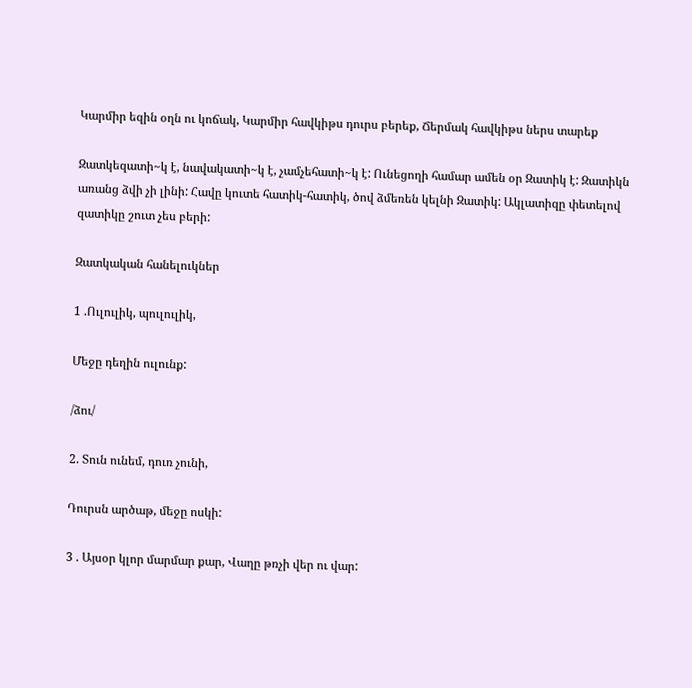Կարմիր եզին օղն ու կոճակ, Կարմիր հավկիթս դուրս բերեք, Ճերմակ հավկիթս ներս տարեք

Զատկեզատի~կ է, նավակատի~կ է, չամչեհատի~կ է: Ունեցողի համար ամեն օր Զատիկ է: Զատիկն առանց ձվի չի լինի: Հավը կուտե հատիկ-հատիկ, ծով ձմեռեն կելնի Զատիկ: Ակլատիզը փետելով զատիկը շուտ չես բերի:

Զատկական հանելուկներ

1 .Ուլուլիկ, պուլուլիկ,

Մեջը դեղին ուլունք:

/ձու/

2. Տուն ունեմ, դուռ չունի,

Դուրսն արծաթ, մեջը ոսկի:

3 . Այսօր կլոր մարմար քար, Վաղը թռչի վեր ու վար: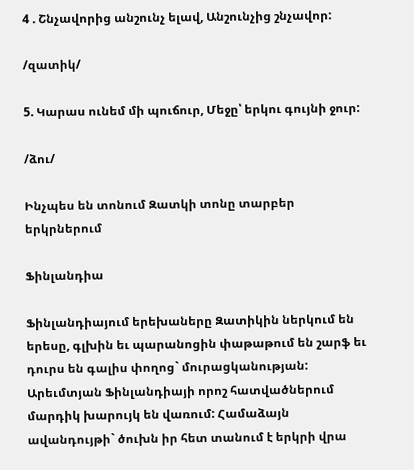4 . Շնչավորից անշունչ ելավ, Անշունչից շնչավոր:

/զատիկ/

5. Կարաս ունեմ մի պուճուր, Մեջը՝ երկու գույնի ջուր:

/ձու/

Ինչպես են տոնում Զատկի տոնը տարբեր երկրներում

Ֆինլանդիա

Ֆինլանդիայում երեխաները Զատիկին ներկում են երեսը, գլխին եւ պարանոցին փաթաթում են շարֆ եւ դուրս են գալիս փողոց` մուրացկանության: Արեւմտյան Ֆինլանդիայի որոշ հատվածներում մարդիկ խարույկ են վառում: Համաձայն ավանդույթի` ծուխն իր հետ տանում է երկրի վրա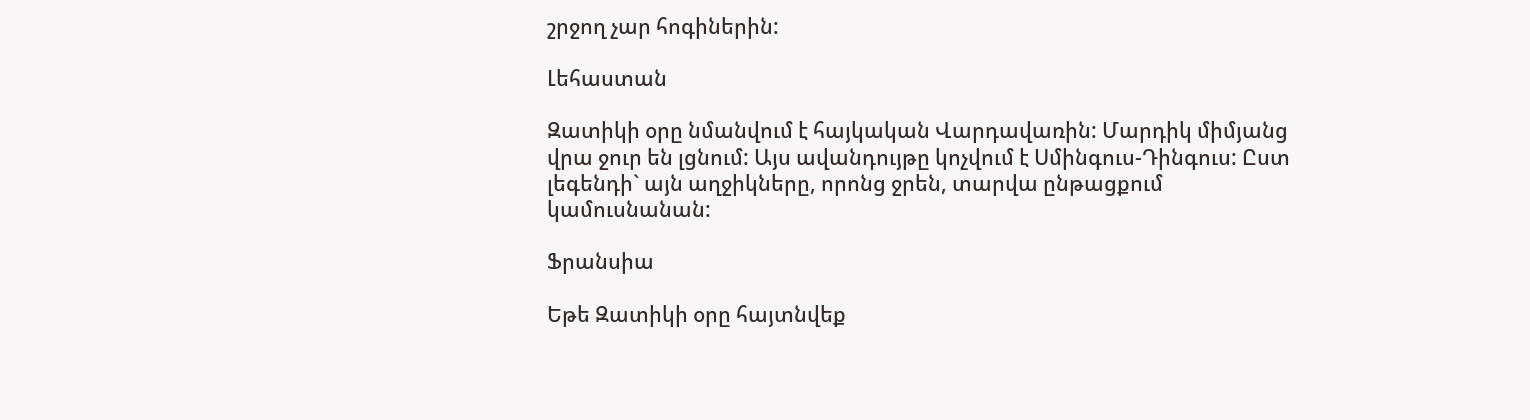շրջող չար հոգիներին:

Լեհաստան

Զատիկի օրը նմանվում է հայկական Վարդավառին: Մարդիկ միմյանց վրա ջուր են լցնում: Այս ավանդույթը կոչվում է Սմինգուս-Դինգուս: Ըստ լեգենդի` այն աղջիկները, որոնց ջրեն, տարվա ընթացքում կամուսնանան:

Ֆրանսիա

Եթե Զատիկի օրը հայտնվեք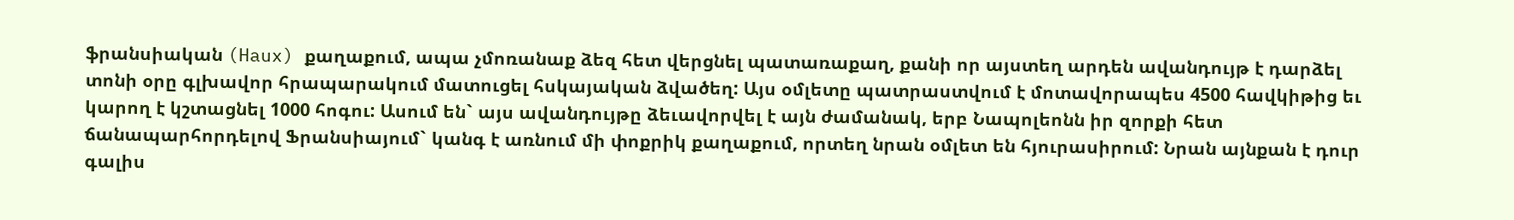ֆրանսիական (Haux) քաղաքում, ապա չմոռանաք ձեզ հետ վերցնել պատառաքաղ, քանի որ այստեղ արդեն ավանդույթ է դարձել տոնի օրը գլխավոր հրապարակում մատուցել հսկայական ձվածեղ: Այս օմլետը պատրաստվում է մոտավորապես 4500 հավկիթից եւ կարող է կշտացնել 1000 հոգու: Ասում են` այս ավանդույթը ձեւավորվել է այն ժամանակ, երբ Նապոլեոնն իր զորքի հետ ճանապարհորդելով Ֆրանսիայում` կանգ է առնում մի փոքրիկ քաղաքում, որտեղ նրան օմլետ են հյուրասիրում: Նրան այնքան է դուր գալիս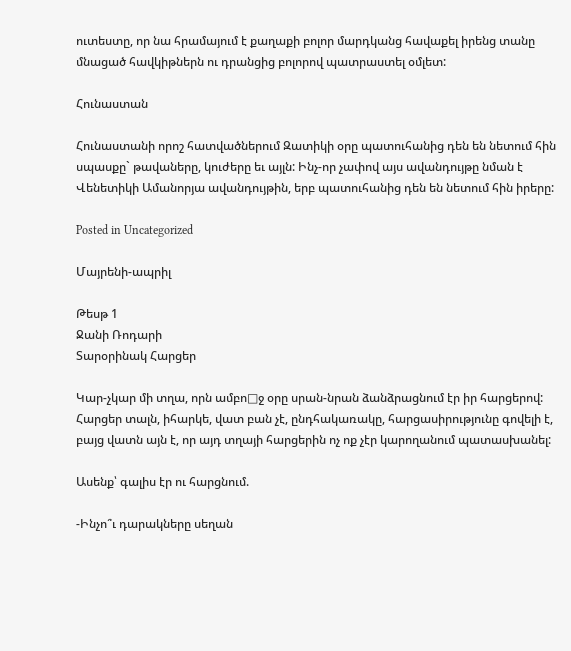ուտեստը, որ նա հրամայում է քաղաքի բոլոր մարդկանց հավաքել իրենց տանը մնացած հավկիթներն ու դրանցից բոլորով պատրաստել օմլետ:

Հունաստան

Հունաստանի որոշ հատվածներում Զատիկի օրը պատուհանից դեն են նետում հին սպասքը` թավաները, կուժերը եւ այլն: Ինչ-որ չափով այս ավանդույթը նման է Վենետիկի Ամանորյա ավանդույթին, երբ պատուհանից դեն են նետում հին իրերը:

Posted in Uncategorized

Մայրենի-ապրիլ

Թեսթ 1
Ջանի Ռոդարի
Տարօրինակ Հարցեր

Կար-չկար մի տղա, որն ամբո□ջ օրը սրան-նրան ձանձրացնում էր իր հարցերով: Հարցեր տալն, իհարկե, վատ բան չէ, ընդհակառակը, հարցասիրությունը գովելի է, բայց վատն այն է, որ այդ տղայի հարցերին ոչ ոք չէր կարողանում պատասխանել:

Ասենք՝ գալիս էր ու հարցնում.

-Ինչո՞ւ դարակները սեղան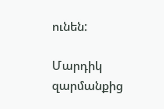ունեն:

Մարդիկ զարմանքից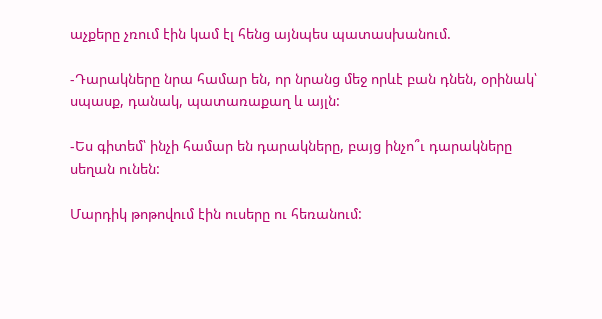աչքերը չռում էին կամ էլ հենց այնպես պատասխանում.

-Դարակները նրա համար են, որ նրանց մեջ որևէ բան դնեն, օրինակ՝ սպասք, դանակ, պատառաքաղ և այլն:

-Ես գիտեմ՝ ինչի համար են դարակները, բայց ինչո՞ւ դարակները սեղան ունեն:

Մարդիկ թոթովում էին ուսերը ու հեռանում: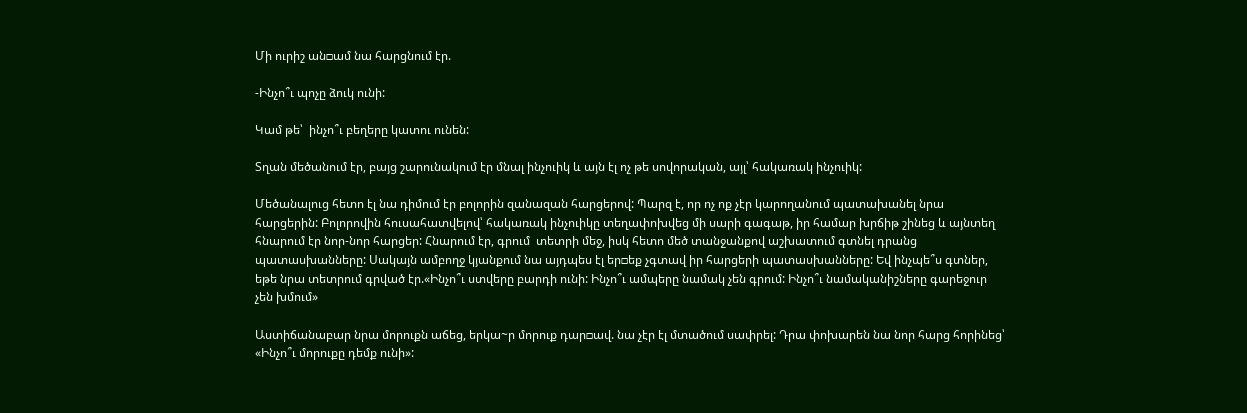Մի ուրիշ ան□ամ նա հարցնում էր.

-Ինչո՞ւ պոչը ձուկ ունի:

Կամ թե՝  ինչո՞ւ բեղերը կատու ունեն:

Տղան մեծանում էր, բայց շարունակում էր մնալ ինչուիկ և այն էլ ոչ թե սովորական, այլ՝ հակառակ ինչուիկ:

Մեծանալուց հետո էլ նա դիմում էր բոլորին զանազան հարցերով: Պարզ է, որ ոչ ոք չէր կարողանում պատախանել նրա հարցերին: Բոլորովին հուսահատվելով՝ հակառակ ինչուիկը տեղափոխվեց մի սարի գագաթ, իր համար խրճիթ շինեց և այնտեղ հնարում էր նոր-նոր հարցեր: Հնարում էր, գրում  տետրի մեջ, իսկ հետո մեծ տանջանքով աշխատում գտնել դրանց պատասխանները: Սակայն ամբողջ կյանքում նա այդպես էլ եր□եք չգտավ իր հարցերի պատասխանները: Եվ ինչպե՞ս գտներ, եթե նրա տետրում գրված էր.«Ինչո՞ւ ստվերը բարդի ունի: Ինչո՞ւ ամպերը նամակ չեն գրում: Ինչո՞ւ նամականիշները գարեջուր չեն խմում»

Աստիճանաբար նրա մորուքն աճեց, երկա~ր մորուք դար□ավ. նա չէր էլ մտածում սափրել: Դրա փոխարեն նա նոր հարց հորինեց՝ «Ինչո՞ւ մորուքը դեմք ունի»: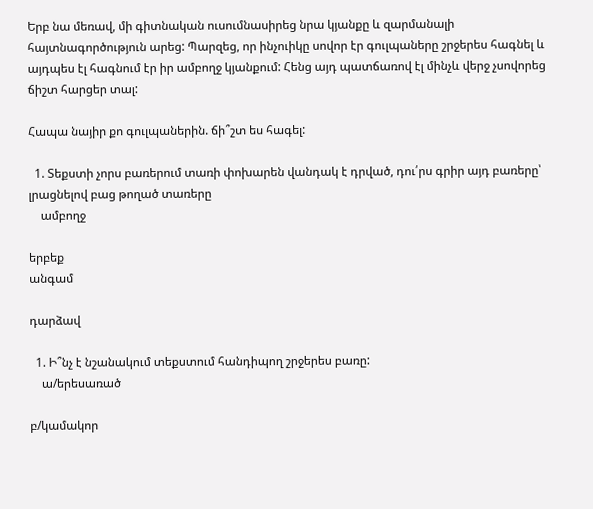Երբ նա մեռավ, մի գիտնական ուսումնասիրեց նրա կյանքը և զարմանալի հայտնագործություն արեց: Պարզեց, որ ինչուիկը սովոր էր գուլպաները շրջերես հագնել և այդպես էլ հագնում էր իր ամբողջ կյանքում: Հենց այդ պատճառով էլ մինչև վերջ չսովորեց ճիշտ հարցեր տալ:

Հապա նայիր քո գուլպաներին. ճի՞շտ ես հագել:

  1. Տեքստի չորս բառերում տառի փոխարեն վանդակ է դրված, դու՛րս գրիր այդ բառերը՝ լրացնելով բաց թողած տառերը
    ամբողջ

երբեք
անգամ

դարձավ

  1. Ի՞նչ է նշանակում տեքստում հանդիպող շրջերես բառը:
    ա/երեսառած

բ/կամակոր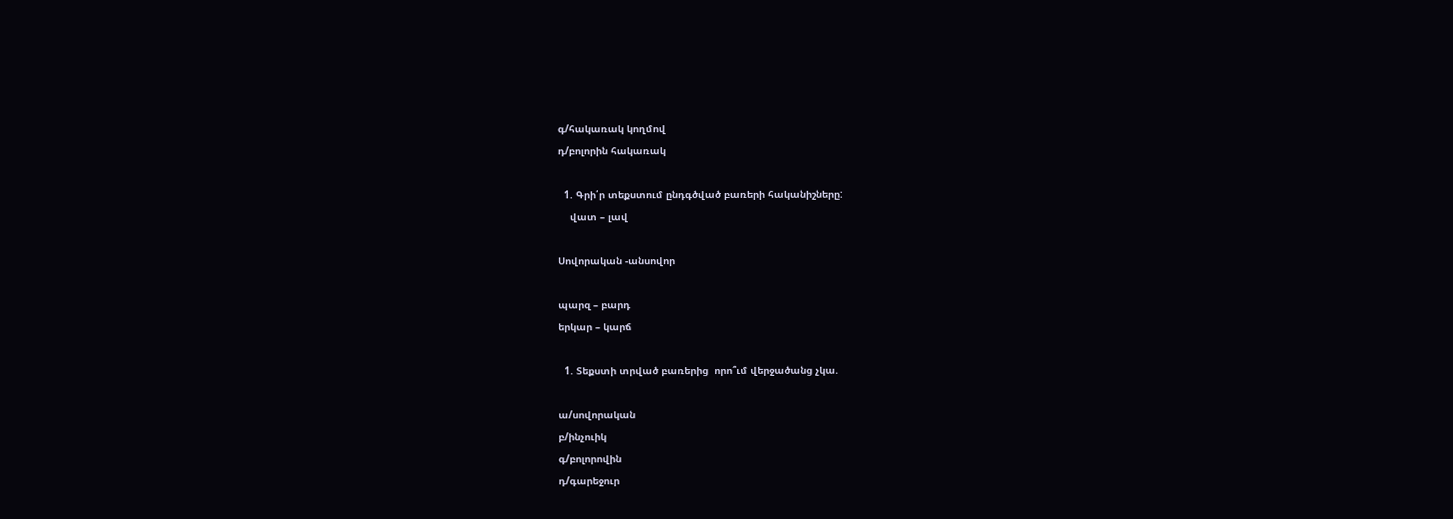գ/հակառակ կողմով
դ/բոլորին հակառակ

  1. Գրի՛ր տեքստում ընդգծված բառերի հականիշները:
    վատ – լավ

Սովորական -անսովոր

պարզ – բարդ
երկար – կարճ

  1. Տեքստի տրված բառերից  որո՞ւմ վերջածանց չկա.

ա/սովորական
բ/ինչուիկ
գ/բոլորովին
դ/գարեջուր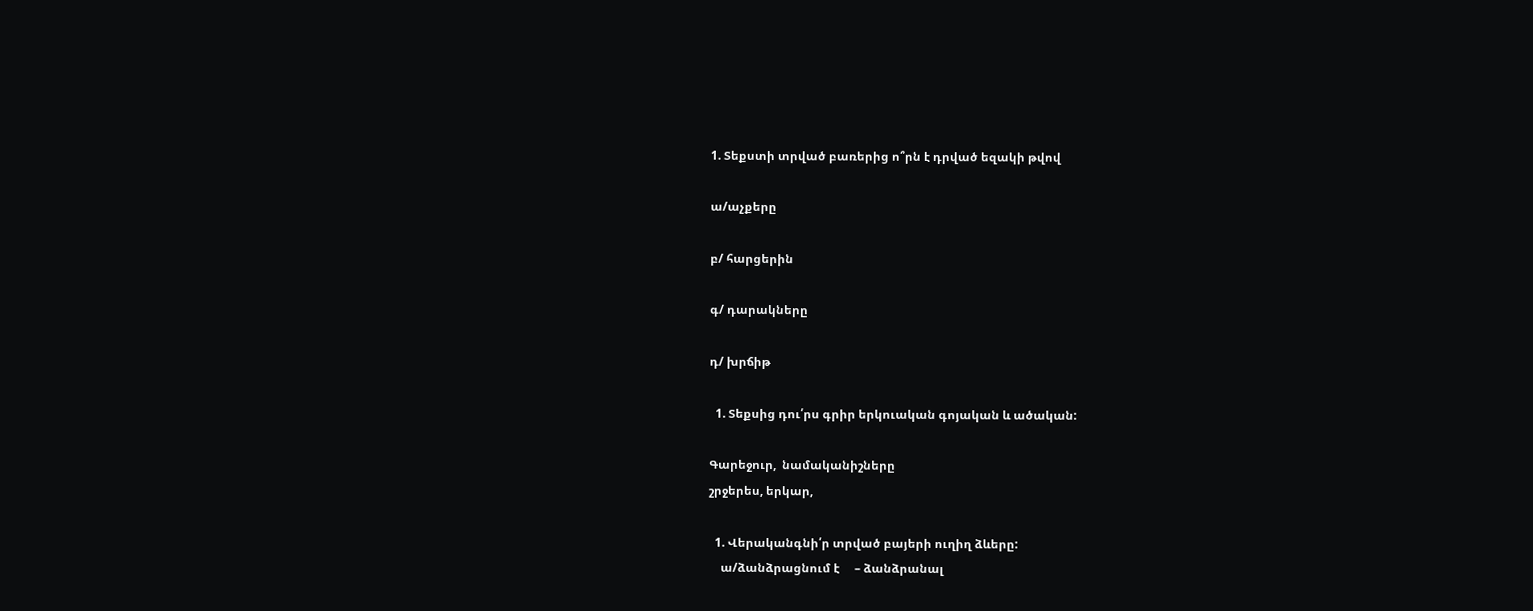1. Տեքստի տրված բառերից ո՞րն է դրված եզակի թվով

ա/աչքերը

բ/ հարցերին

գ/ դարակները

դ/ խրճիթ

  1. Տեքսից դու՛րս գրիր երկուական գոյական և ածական:

Գարեջուր,  նամականիշները
շրջերես, երկար,

  1. Վերականգնի՛ր տրված բայերի ուղիղ ձևերը:
    ա/ձանձրացնում է     – ձանձրանալ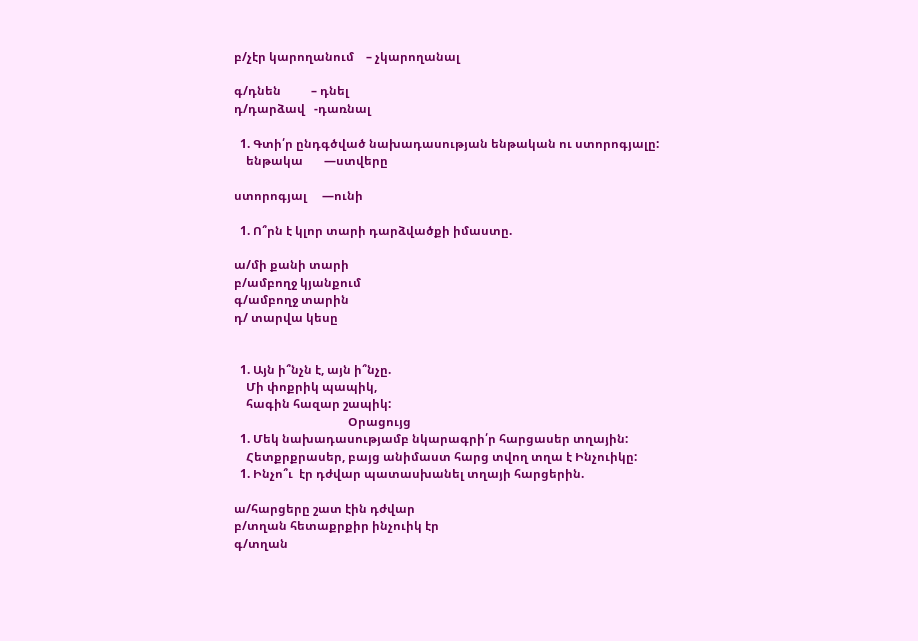բ/չէր կարողանում    – չկարողանալ

գ/դնեն          – դնել
դ/դարձավ   -դառնալ

  1. Գտի՛ր ընդգծված նախադասության ենթական ու ստորոգյալը:
    ենթակա       —ստվերը

ստորոգյալ     —ունի

  1. Ո՞րն է կլոր տարի դարձվածքի իմաստը.

ա/մի քանի տարի
բ/ամբողջ կյանքում
գ/ամբողջ տարին
դ/ տարվա կեսը


  1. Այն ի՞նչն է, այն ի՞նչը.
    Մի փոքրիկ պապիկ,
    հագին հազար շապիկ:
                                      Օրացույց
  1. Մեկ նախադասությամբ նկարագրի՛ր հարցասեր տղային:
    Հետքրքրասեր, բայց անիմաստ հարց տվող տղա է Ինչուիկը:
  1. Ինչո՞ւ  էր դժվար պատասխանել տղայի հարցերին.

ա/հարցերը շատ էին դժվար
բ/տղան հետաքրքիր ինչուիկ էր
գ/տղան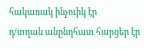հակառակ ինչուիկ էր
դ/տղան անընդհատ հարցեր էր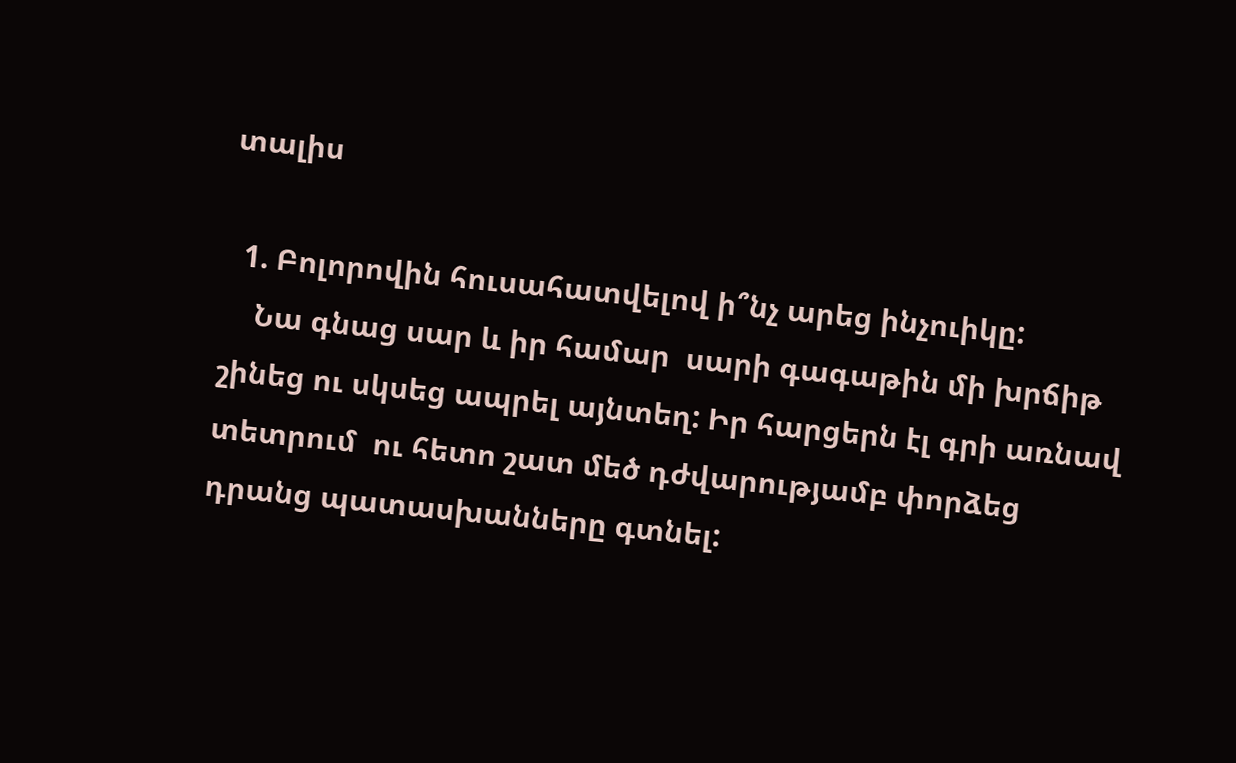տալիս

  1. Բոլորովին հուսահատվելով ի՞նչ արեց ինչուիկը:
    Նա գնաց սար և իր համար  սարի գագաթին մի խրճիթ շինեց ու սկսեց ապրել այնտեղ: Իր հարցերն էլ գրի առնավ տետրում  ու հետո շատ մեծ դժվարությամբ փորձեց դրանց պատասխանները գտնել: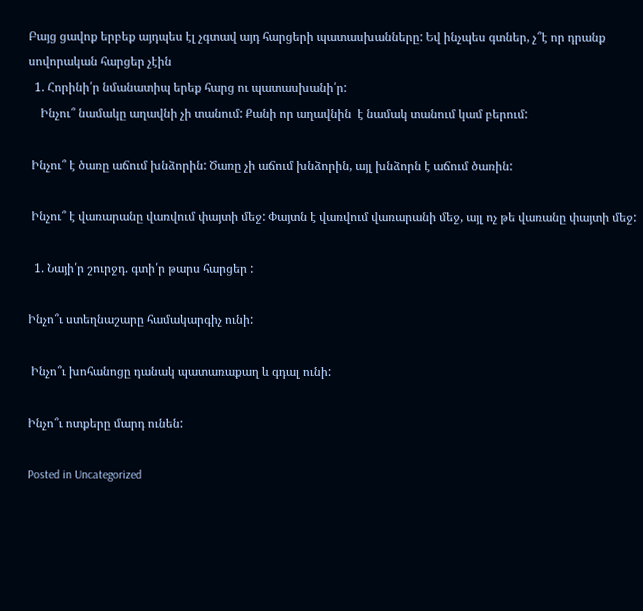Բայց ցավոք երբեք այդպես էլ չգտավ այդ հարցերի պատասխանները: Եվ ինչպես գտներ, չ՞է որ դրանք սովորական հարցեր չէին
  1. Հորինի՛ր նմանատիպ երեք հարց ու պատասխանի՛ր:
    Ինչու՞ նամակը աղավնի չի տանում: Քանի որ աղավնին  է նամակ տանում կամ բերում:

 Ինչու՞ է ծառը աճում խնձորին: Ծառը չի աճում խնձորին, այլ խնձորն է աճում ծառին:

 Ինչու՞ է վառարանը վառվում փայտի մեջ: Փայտն է վառվում վառարանի մեջ, այլ ոչ թե վառանը փայտի մեջ:

  1. Նայի՛ր շուրջդ. գտի՛ր թարս հարցեր :

Ինչո՞ւ ստեղնաշարը համակարգիչ ունի:

 Ինչո՞ւ խոհանոցը դանակ պատառաքաղ և գդալ ունի:

Ինչո՞ւ ոտքերը մարդ ունեն:

Posted in Uncategorized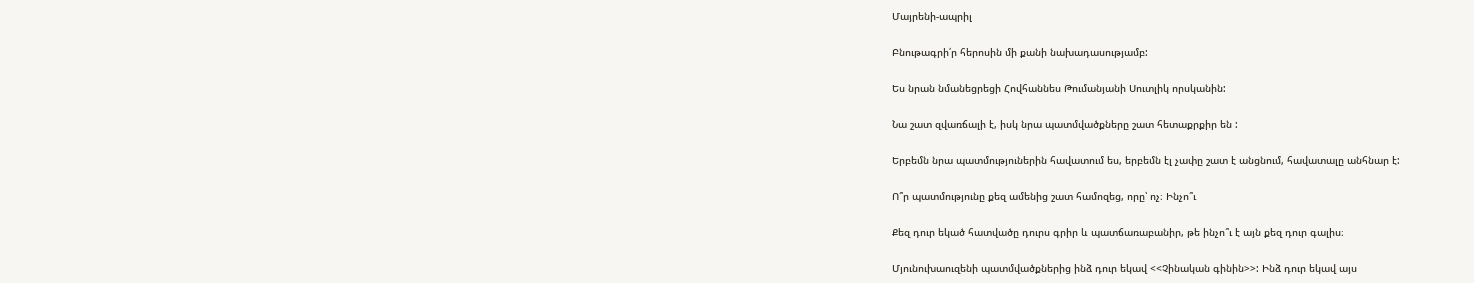Մայրենի-ապրիլ

Բնութագրի՛ր հերոսին մի քանի նախադասությամբ:

Ես նրան նմանեցրեցի Հովհաննես Թումանյանի Սուտլիկ որսկանին:

Նա շատ զվառճալի է, իսկ նրա պատմվածքները շատ հետաքրքիր են :

Երբեմն նրա պատմություներին հավատում ես, երբեմն էլ չափը շատ է անցնում, հավատալը անհնար է:

Ո՞ր պատմությունը քեզ ամենից շատ համոզեց, որը՝ ոչ։ Ինչո՞ւ

Քեզ դուր եկած հատվածը դուրս գրիր և պատճառաբանիր, թե ինչո՞ւ է այն քեզ դուր գալիս։

Մյունուխաուզենի պատմվածքներից ինձ դուր եկավ <<Չինական գինին>>: Ինձ դուր եկավ այս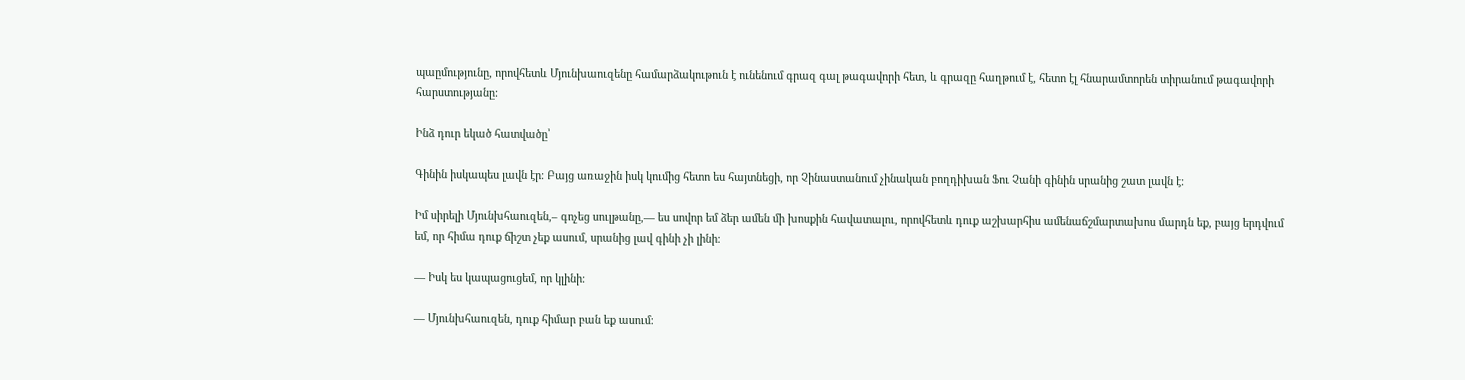պաըմությունը, որովհետև Մյունխաուզենը համարձակութուն է ունենում գրազ գալ թագավորի հետ, և գրազը հաղթում է, հետո էլ հնարամտորեն տիրանում թագավորի հարստությանը:

Ինձ դուր եկած հատվածը՝

Գինին իսկապես լավն էր։ Բայց առաջին իսկ կումից հետո ես հայտնեցի, որ Չինաստանում չինական բողդիխան Ֆու Չանի գինին սրանից շատ լավն է։

Իմ սիրելի Մյունխհաուզեն,– գոչեց սուլթանը,― ես սովոր եմ ձեր ամեն մի խոսքին հավատալու, որովհետև դուք աշխարհիս ամենաճշմարտախոս մարդն եք, բայց երդվում եմ, որ հիմա դուք ճիշտ չեք ասում, սրանից լավ գինի չի լինի։

― Իսկ ես կապացուցեմ, որ կլինի։

— Մյունխհաուզեն, դուք հիմար բան եք ասում։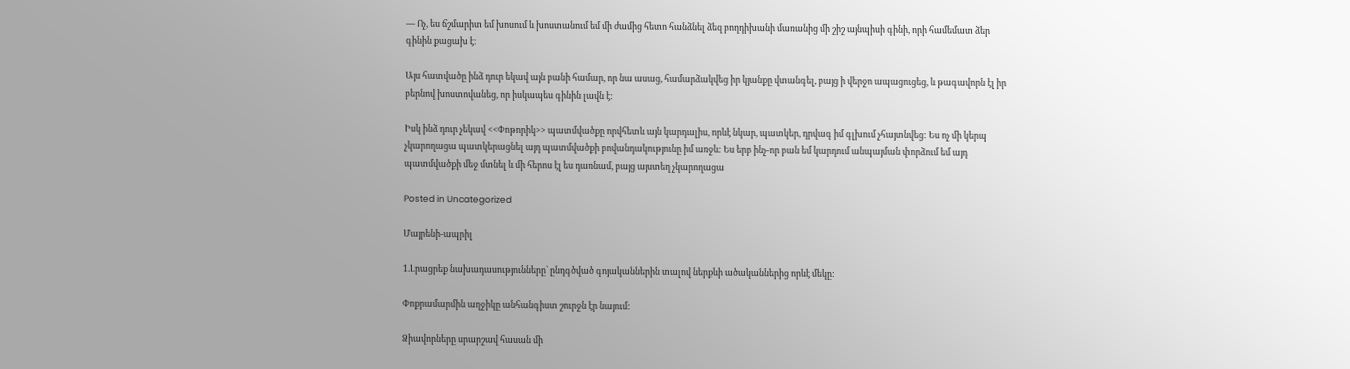— Ոչ, ես ճշմարիտ եմ խոսում և խոստանում եմ մի ժամից հետո հանձնել ձեզ բողդիխանի մառանից մի շիշ այնպիսի գինի, որի համեմատ ձեր գինին քացախ է։

Այս հատվածը ինձ դուր եկավ այն բանի համար, որ նա ասաց, համարձակվեց իր կյանքը վտանգել, բայց ի վերջո ապացուցեց, և թագավորն էլ իր բերնով խոստովանեց, որ իսկապես գինին լավն է:

Իսկ ինձ դուր չեկավ <<Փոթորիկ>> պատմվածքը որվհետև այն կարդալիս, որևէ նկար, պատկեր, դրվագ իմ գլխում չհայտնվեց: Ես ոչ մի կերպ չկարողացա պատկերացնել այդ պատմվածքի բովանդակությունը իմ առջև: Ես երբ ինչ-որ բան եմ կարդում անպայման փորձում եմ այդ պատմվածքի մեջ մտնել և մի հերոս էլ ես դառնամ, բայց այստեղ չկարողացա

Posted in Uncategorized

Մայրենի-ապրիլ

1.Լրացրեք նախադասությունները` ընդգծված գոյականներին տալով ներքևի ածականներից որևէ մեկը:

Փոքրամարմին աղջիկը անհանգիստ շուրջն էր նայում:

Ձիավորները սրարշավ հասան մի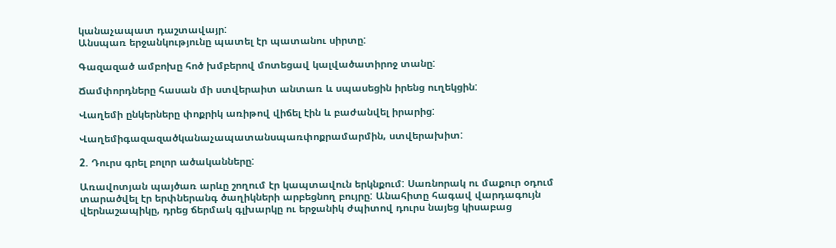կանաչապատ դաշտավայր:
Անսպառ երջանկությունը պատել էր պատանու սիրտը:

Գազազած ամբոխը հոծ խմբերով մոտեցավ կալվածատիրոջ տանը:

Ճամփորդները հասան մի ստվերաիտ անտառ և սպասեցին իրենց ուղեկցին:

Վաղեմի ընկերները փոքրիկ առիթով վիճել էին և բաժանվել իրարից:

Վաղեմիգազազածկանաչապատանսպառփոքրամարմին, ստվերախիտ:

2. Դուրս գրել բոլոր ածականները:

Առավոտյան պայծառ արևը շողում էր կապտավուն երկնքում: Սառնորակ ու մաքուր օդում տարածվել էր երփներանգ ծաղիկների արբեցնող բույրը: Անահիտը հագավ վարդագույն վերնաշապիկը, դրեց ճերմակ գլխարկը ու երջանիկ ժպիտով դուրս նայեց կիսաբաց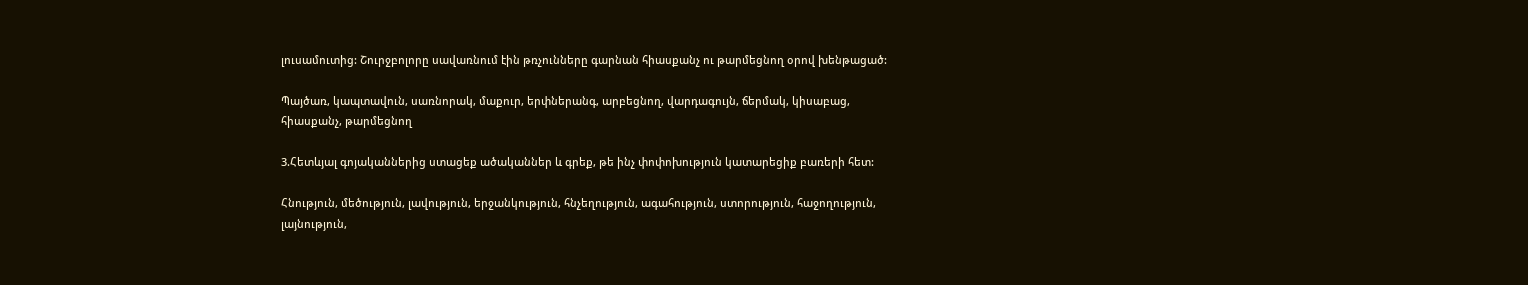լուսամուտից: Շուրջբոլորը սավառնում էին թռչունները գարնան հիասքանչ ու թարմեցնող օրով խենթացած:

Պայծառ, կապտավուն, սառնորակ, մաքուր, երփներանգ, արբեցնող, վարդագույն, ճերմակ, կիսաբաց, հիասքանչ, թարմեցնող

3.Հետևյալ գոյականներից ստացեք ածականներ և գրեք, թե ինչ փոփոխություն կատարեցիք բառերի հետ:

Հնություն, մեծություն, լավություն, երջանկություն, հնչեղություն, ագահություն, ստորություն, հաջողություն, լայնություն,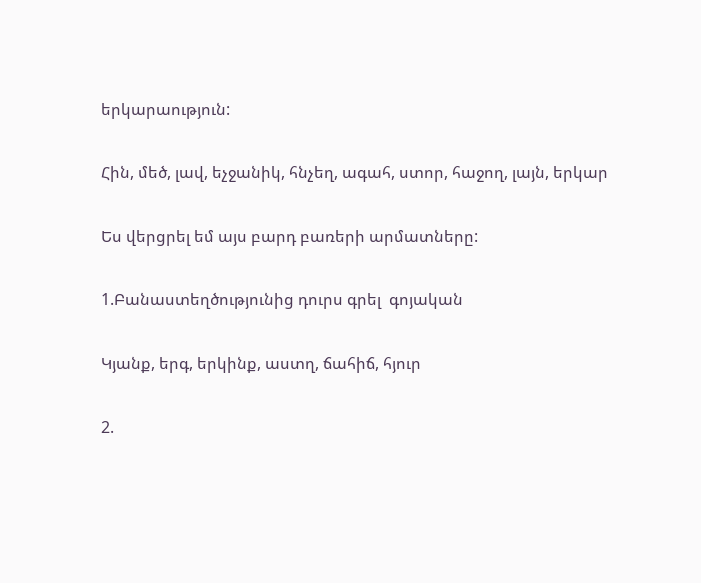երկարաություն:

Հին, մեծ, լավ, եչջանիկ, հնչեղ, ագահ, ստոր, հաջող, լայն, երկար

Ես վերցրել եմ այս բարդ բառերի արմատները:

1.Բանաստեղծությունից դուրս գրել  գոյական

Կյանք, երգ, երկինք, աստղ, ճահիճ, հյուր

2.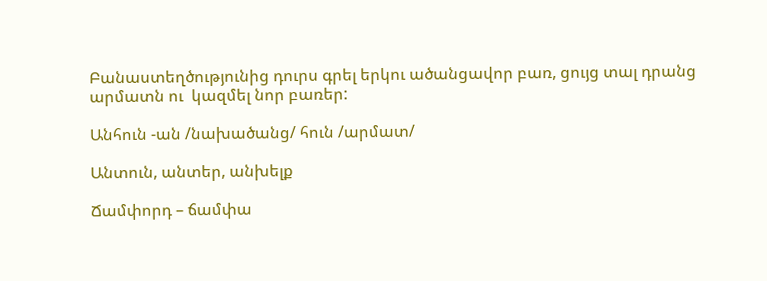Բանաստեղծությունից դուրս գրել երկու ածանցավոր բառ, ցույց տալ դրանց արմատն ու  կազմել նոր բառեր:

Անհուն -ան /նախածանց/ հուն /արմատ/

Անտուն, անտեր, անխելք

Ճամփորդ – ճամփա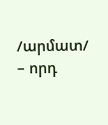/արմատ/ – որդ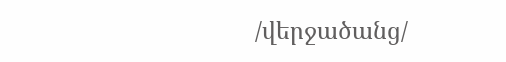/վերջածանց/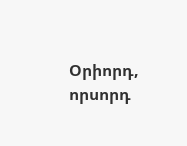Օրիորդ, որսորդ